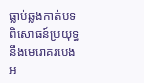ធ្លាប់ឆ្លងកាត់បទពិសោធន៍ប្រយុទ្ធនឹងមេរោគរបេងអ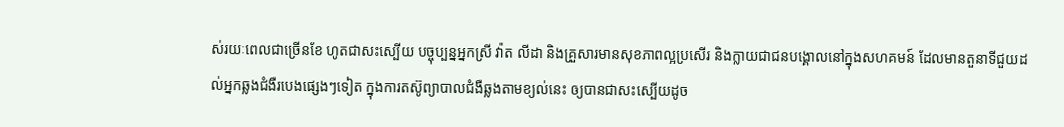ស់រយៈពេលជាច្រើនខែ ហូតជាសះស្បើយ បច្ចុប្បន្នអ្នកស្រី វ៉ាត លីដា និងគ្រួសារមានសុខភាពល្អប្រសើរ និងក្លាយជាជនបង្គោលនៅក្នុងសហគមន៍ ដែលមានតួនាទីជួយដល់អ្នកឆ្លងជំងឺរបេងផ្សេងៗទៀត ក្នុងការតស៊ូព្យាបាលជំងឺឆ្លងតាមខ្យល់នេះ ឲ្យបានជាសះស្បើយដូច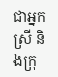ជាអ្នកស្រី និងក្រុ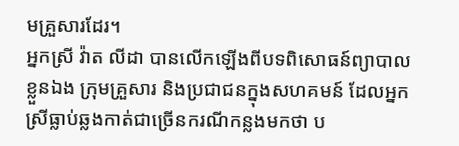មគ្រួសារដែរ។
អ្នកស្រី វ៉ាត លីដា បានលើកឡើងពីបទពិសោធន៍ព្យាបាលខ្លួនឯង ក្រុមគ្រួសារ និងប្រជាជនក្នុងសហគមន៍ ដែលអ្នកស្រីធ្លាប់ឆ្លងកាត់ជាច្រើនករណីកន្លងមកថា ប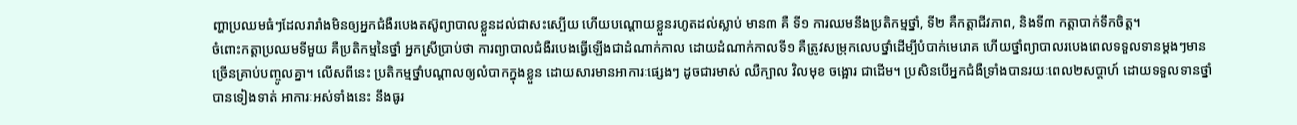ញ្ហាប្រឈមធំៗដែលរារាំងមិនឲ្យអ្នកជំងឺរបេងតស៊ូព្យាបាលខ្លួនដល់ជាសះស្បើយ ហើយបណ្ដោយខ្លួនរហូតដល់ស្លាប់ មាន៣ គឺ ទី១ ការឈមនឹងប្រតិកម្មថ្នាំ, ទី២ គឺកត្តាជីវភាព, និងទី៣ កត្តាបាក់ទឹកចិត្ត។
ចំពោះកត្តាប្រឈមទីមួយ គឺប្រតិកម្មនៃថ្នាំ អ្នកស្រីប្រាប់ថា ការព្យាបាលជំងឺរបេងធ្វើឡើងជាដំណាក់កាល ដោយដំណាក់កាលទី១ គឺត្រូវសម្រុកលេបថ្នាំដើម្បីបំបាក់មេរោគ ហើយថ្នាំព្យាបាលរបេងពេលទទួលទានម្ដងៗមានច្រើនគ្រាប់បញ្ចូលគ្នា។ លើសពីនេះ ប្រតិកម្មថ្នាំបណ្ដាលឲ្យលំបាកក្នុងខ្លួន ដោយសារមានអាការៈផ្សេងៗ ដូចជារមាស់ ឈឺក្បាល វិលមុខ ចង្អោរ ជាដើម។ ប្រសិនបើអ្នកជំងឺទ្រាំងបានរយៈពេល២សប្ដាហ៍ ដោយទទួលទានថ្នាំបានទៀងទាត់ អាការៈអស់ទាំងនេះ នឹងធូរ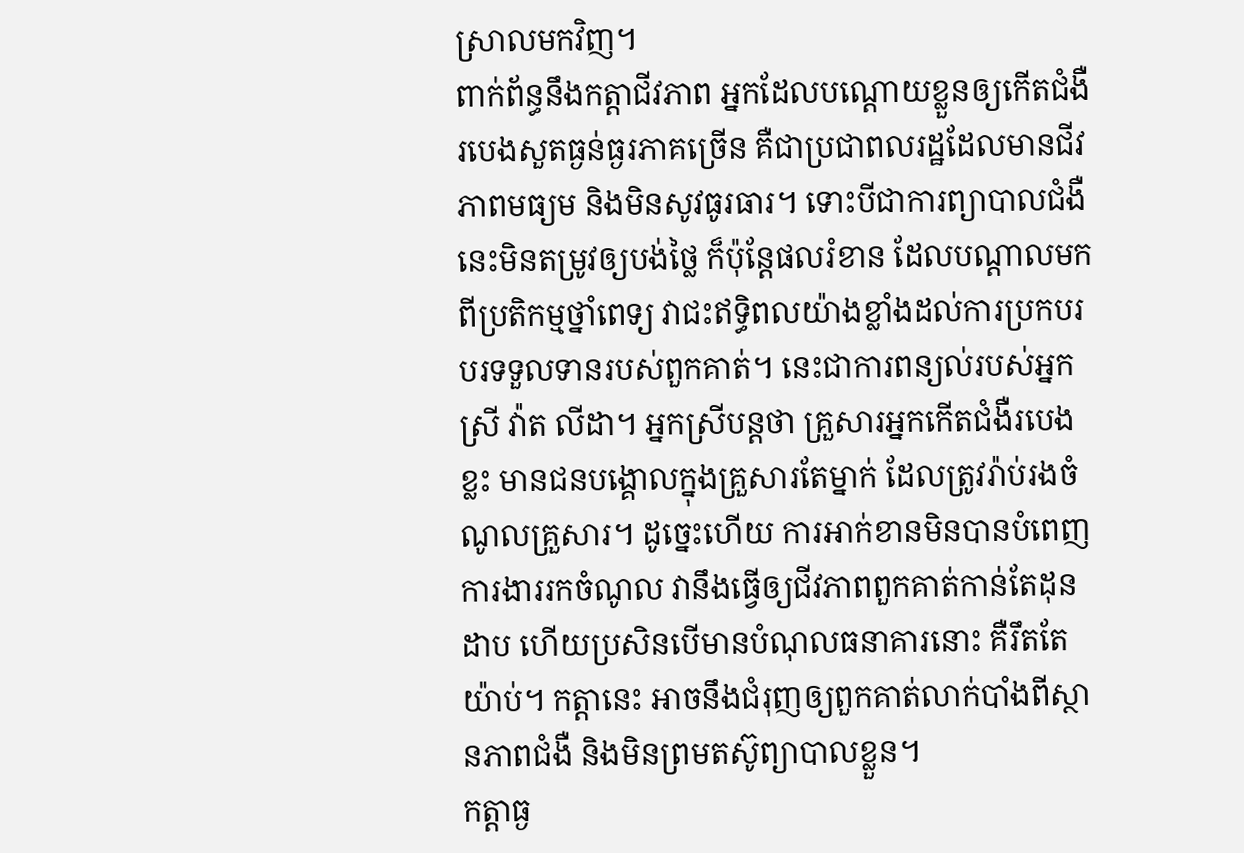ស្រាលមកវិញ។
ពាក់ព័ន្ធនឹងកត្តាជីវភាព អ្នកដែលបណ្ដោយខ្លួនឲ្យកើតជំងឺរបេងសួតធ្ងន់ធ្ងរភាគច្រើន គឺជាប្រជាពលរដ្ឋដែលមានជីវភាពមធ្យម និងមិនសូវធូរធារ។ ទោះបីជាការព្យាបាលជំងឺនេះមិនតម្រូវឲ្យបង់ថ្លៃ ក៏ប៉ុន្តែផលរំខាន ដែលបណ្ដាលមកពីប្រតិកម្មថ្នាំពេទ្យ វាជះឥទ្ធិពលយ៉ាងខ្លាំងដល់ការប្រកបរបរទទួលទានរបស់ពួកគាត់។ នេះជាការពន្យល់របស់អ្នកស្រី វ៉ាត លីដា។ អ្នកស្រីបន្តថា គ្រួសារអ្នកកើតជំងឺរបេងខ្លះ មានជនបង្គោលក្នុងគ្រួសារតែម្នាក់ ដែលត្រូវរ៉ាប់រងចំណូលគ្រួសារ។ ដូច្នេះហើយ ការអាក់ខានមិនបានបំពេញការងាររកចំណូល វានឹងធ្វើឲ្យជីវភាពពួកគាត់កាន់តែដុនដាប ហើយប្រសិនបើមានបំណុលធនាគារនោះ គឺរឹតតែយ៉ាប់។ កត្តានេះ អាចនឹងជំរុញឲ្យពួកគាត់លាក់បាំងពីស្ថានភាពជំងឺ និងមិនព្រមតស៊ូព្យាបាលខ្លួន។
កត្តាធ្ង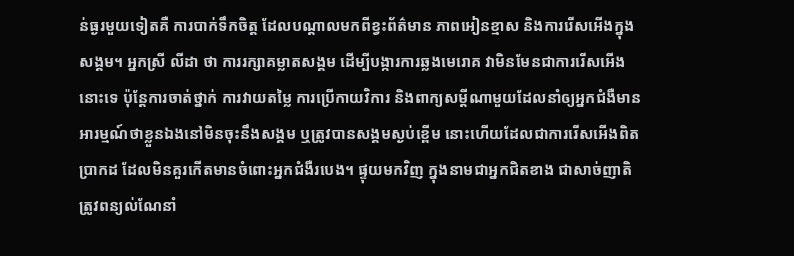ន់ធ្ងរមួយទៀតគឺ ការបាក់ទឹកចិត្ត ដែលបណ្ដាលមកពីខ្វះព័ត៌មាន ភាពអៀនខ្មាស និងការរើសអើងក្នុងសង្គម។ អ្នកស្រី លីដា ថា ការរក្សាគម្លាតសង្គម ដើម្បីបង្ការការឆ្លងមេរោគ វាមិនមែនជាការរើសអើងនោះទេ ប៉ុន្តែការចាត់ថ្នាក់ ការវាយតម្លៃ ការប្រើកាយវិការ និងពាក្យសម្ដីណាមួយដែលនាំឲ្យអ្នកជំងឺមានអារម្មណ៍ថាខ្លួនឯងនៅមិនចុះនឹងសង្គម ឬត្រូវបានសង្គមស្ងប់ខ្ពើម នោះហើយដែលជាការរើសអើងពិតប្រាកដ ដែលមិនគួរកើតមានចំពោះអ្នកជំងឺរបេង។ ផ្ទុយមកវិញ ក្នុងនាមជាអ្នកជិតខាង ជាសាច់ញាតិ ត្រូវពន្យល់ណែនាំ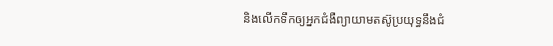និងលើកទឹកឲ្យអ្នកជំងឺព្យាយាមតស៊ូប្រយុទ្ធនឹងជំ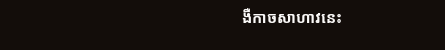ងឺកាចសាហាវនេះ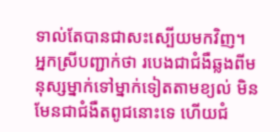ទាល់តែបានជាសះស្បើយមកវិញ។
អ្នកស្រីបញ្ជាក់ថា របេងជាជំងឺឆ្លងពីមនុស្សម្នាក់ទៅម្នាក់ទៀតតាមខ្យល់ មិនមែនជាជំងឺតពូជនោះទេ ហើយជំ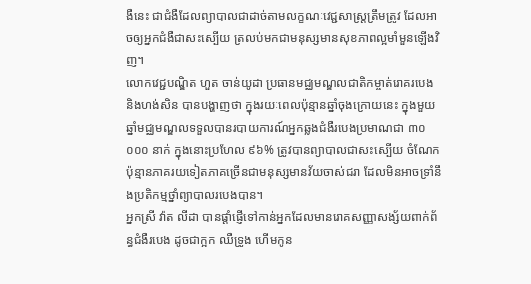ងឺនេះ ជាជំងឺដែលព្យាបាលជាដាច់តាមលក្ខណៈវេជ្ជសាស្ត្រត្រឹមត្រូវ ដែលអាចឲ្យអ្នកជំងឺជាសះស្បើយ ត្រលប់មកជាមនុស្សមានសុខភាពល្អមាំមួនឡើងវិញ។
លោកវេជ្ជបណ្ឌិត ហួត ចាន់យូដា ប្រធានមជ្ឈមណ្ឌលជាតិកម្ចាត់រោគរបេង និងហង់សិន បានបង្ហាញថា ក្នុងរយៈពេលប៉ុន្មានឆ្នាំចុងក្រោយនេះ ក្នុងមួយឆ្នាំមជ្ឈមណ្ឌលទទួលបានរបាយការណ៍អ្នកឆ្លងជំងឺរបេងប្រមាណជា ៣០ ០០០ នាក់ ក្នុងនោះប្រហែល ៩៦% ត្រូវបានព្យាបាលជាសះស្បើយ ចំណែកប៉ុន្មានភាគរយទៀតភាគច្រើនជាមនុស្សមានវ័យចាស់ជរា ដែលមិនអាចទ្រាំនឹងប្រតិកម្មថ្នាំព្យាបាលរបេងបាន។
អ្នកស្រី វ៉ាត លីដា បានផ្ដាំផ្ញើទៅកាន់អ្នកដែលមានរោគសញ្ញាសង្ស័យពាក់ព័ន្ធជំងឺរបេង ដូចជាក្អក ឈឺទ្រូង ហើមកូន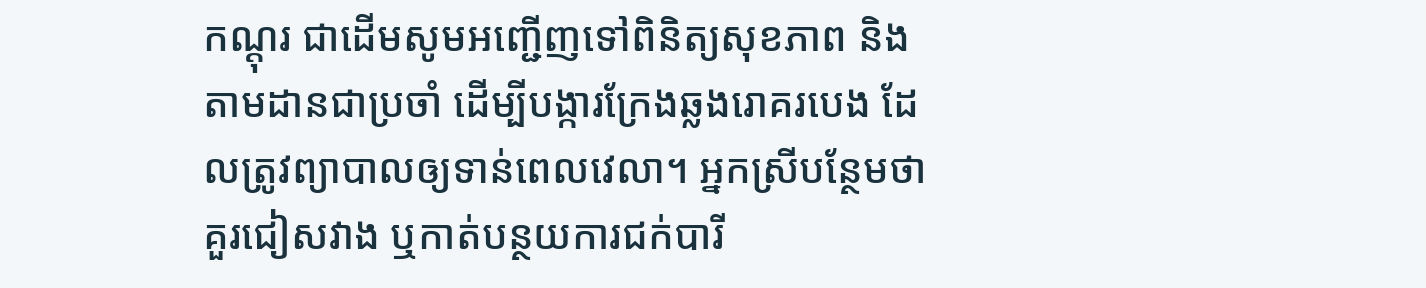កណ្ដុរ ជាដើមសូមអញ្ជើញទៅពិនិត្យសុខភាព និងតាមដានជាប្រចាំ ដើម្បីបង្ការក្រែងឆ្លងរោគរបេង ដែលត្រូវព្យាបាលឲ្យទាន់ពេលវេលា។ អ្នកស្រីបន្ថែមថា គួរជៀសវាង ឬកាត់បន្ថយការជក់បារី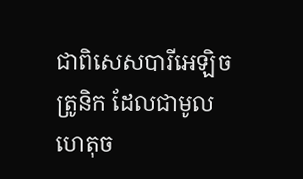ជាពិសេសបារីអេឡិចត្រូនិក ដែលជាមូលហេតុច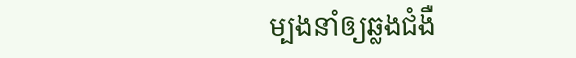ម្បងនាំឲ្យឆ្លងជំងឺ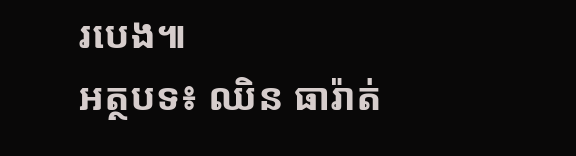របេង៕
អត្ថបទ៖ ឈិន ធារ៉ាត់